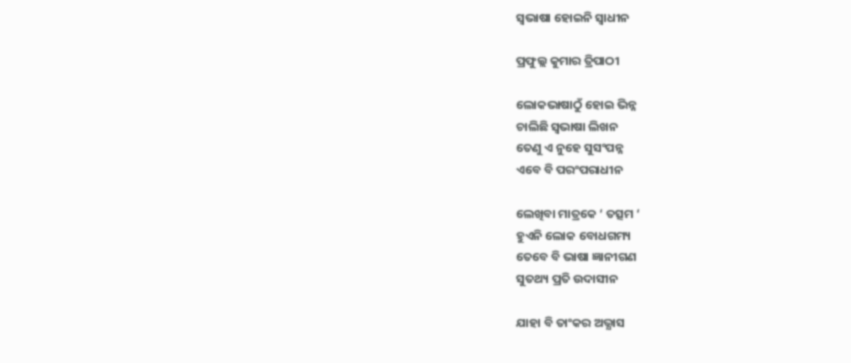ସ୍ବଭାଷା ହୋଇନି ସ୍ବାଧୀନ

ପ୍ରଫୁଲ୍ଲ କୁମାର ତ୍ରିପାଠୀ

ଲୋକଭାଷାଠୁଁ ହୋଇ ଭିନ୍ନ
ଚାଲିଛି ସ୍ବଭାଷା ଲିଖନ
ତେଣୁ ଏ ନୁହେ ସୁସଂପନ୍ନ
ଏବେ ବି ପରଂପରାଧୀନ

ଲେଖିବା ମାତ୍ରକେ ‘ ତତ୍ସମ ‘
ହୁଏନି ଲୋକ ବୋଧଗମ୍ୟ
ତେବେ ବି ଭାଷା ଜ୍ଞାନୀଗଣ
ସୁତଥ୍ୟ ପ୍ରତି ଉଦାସୀନ

ଯାହା ବି ତାଂକର ଅଭ୍ଯାସ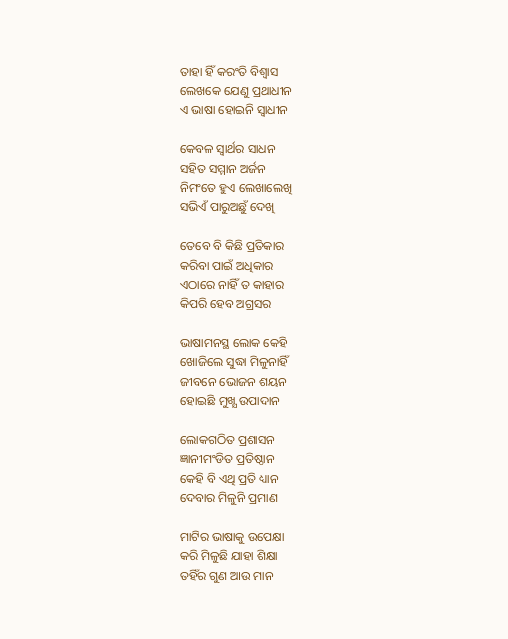ତାହା ହିଁ କରଂତି ବିଶ୍ବାସ
ଲେଖକେ ଯେଣୁ ପ୍ରଥାଧୀନ
ଏ ଭାଷା ହୋଇନି ସ୍ବାଧୀନ

କେବଳ ସ୍ବାର୍ଥର ସାଧନ
ସହିତ ସମ୍ମାନ ଅର୍ଜନ
ନିମଂତେ ହୁଏ ଲେଖାଲେଖି
ସଭିଏଁ ପାରୁଅଛୁଁ ଦେଖି

ତେବେ ବି କିଛି ପ୍ରତିକାର
କରିବା ପାଇଁ ଅଧିକାର
ଏଠାରେ ନାହିଁ ତ କାହାର
କିପରି ହେବ ଅଗ୍ରସର

ଭାଷାମନସ୍ଥ ଲୋକ କେହି
ଖୋଜିଲେ ସୁଦ୍ଧା ମିଳୁନାହିଁ
ଜୀବନେ ଭୋଜନ ଶୟନ
ହୋଇଛି ମୁଖ୍ଯ ଉପାଦାନ

ଲୋକଗଠିତ ପ୍ରଶାସନ
ଜ୍ଞାନୀମଂଡିତ ପ୍ରତିଷ୍ଠାନ
କେହି ବି ଏଥି ପ୍ରତି ଧ୍ୟାନ
ଦେବାର ମିଳୁନି ପ୍ରମାଣ

ମାଟିର ଭାଷାକୁ ଉପେକ୍ଷା
କରି ମିଳୁଛି ଯାହା ଶିକ୍ଷା
ତହିଁର ଗୁଣ ଆଉ ମାନ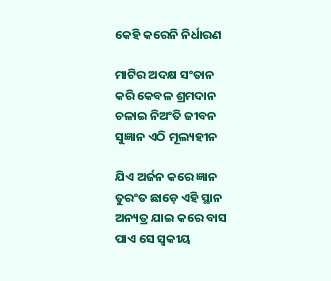କେହି କରେନି ନିର୍ଧାରଣ

ମାଟିର ଅଦକ୍ଷ ସଂତାନ
କରି କେବଳ ଶ୍ରମଦାନ
ଚଳାଇ ନିଅଂତି ଜୀବନ
ସୁଜ୍ଞାନ ଏଠି ମୂଲ୍ୟହୀନ

ଯିଏ ଅର୍ଜନ କରେ ଜ୍ଞାନ
ତୁରଂତ ଛାଡ଼େ ଏହି ସ୍ଥାନ
ଅନ୍ୟତ୍ର ଯାଇ କରେ ବାସ
ପାଏ ସେ ସ୍ବକୀୟ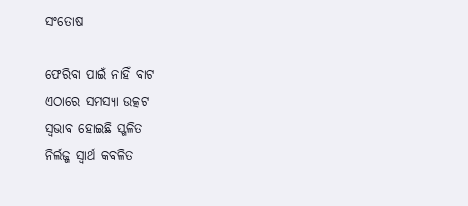ସଂତୋଷ

ଫେରିବା ପାଇଁ ନାହିଁ ବାଟ
ଏଠାରେ ସମସ୍ୟା ଉତ୍କଟ
ସ୍ବଭାବ ହୋଇଛି ସ୍ଖଳିତ
ନିର୍ଲଜ୍ଜ ସ୍ବାର୍ଥ କବଳିତ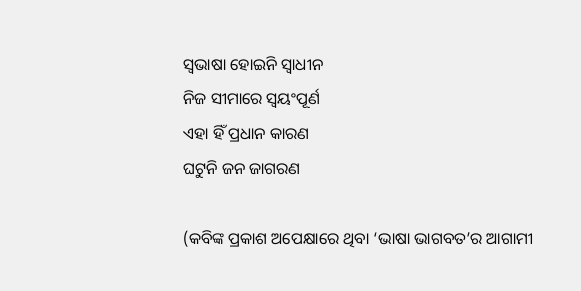ସ୍ବଭାଷା ହୋଇନି ସ୍ବାଧୀନ
ନିଜ ସୀମାରେ ସ୍ବୟଂପୂର୍ଣ
ଏହା ହିଁ ପ୍ରଧାନ କାରଣ
ଘଟୁନି ଜନ ଜାଗରଣ

(କବିଙ୍କ ପ୍ରକାଶ ଅପେକ୍ଷାରେ ଥିବା ‘ଭାଷା ଭାଗବତ’ର ଆଗାମୀ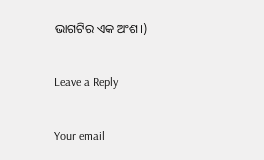ଭାଗଟିର ଏକ ଅଂଶ।)

Leave a Reply

Your email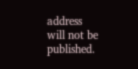address will not be published.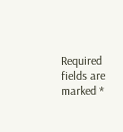Required fields are marked *